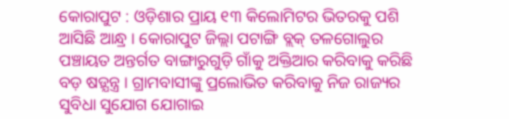କୋରାପୁଟ : ଓଡ଼ିଶାର ପ୍ରାୟ ୧୩ କିଲୋମିଟର ଭିତରକୁ ପଶି ଆସିଛି ଆନ୍ଧ୍ର । କୋରାପୁଟ ଜିଲ୍ଲା ପଟାଙ୍ଗି ବ୍ଲକ୍ ତଳଗୋଲୁର ପଞ୍ଚାୟତ ଅନ୍ତର୍ଗତ ବାଙ୍ଗାରୁଗୁଡ଼ି ଗାଁକୁ ଅକ୍ତିଆର କରିବାକୁ କରିଛି ବଡ଼ ଷଡ଼୍ଯନ୍ତ୍ର । ଗ୍ରାମବାସୀଙ୍କୁ ପ୍ରଲୋଭିତ କରିବାକୁ ନିଜ ରାଜ୍ୟର ସୁବିଧା ସୁଯୋଗ ଯୋଗାଇ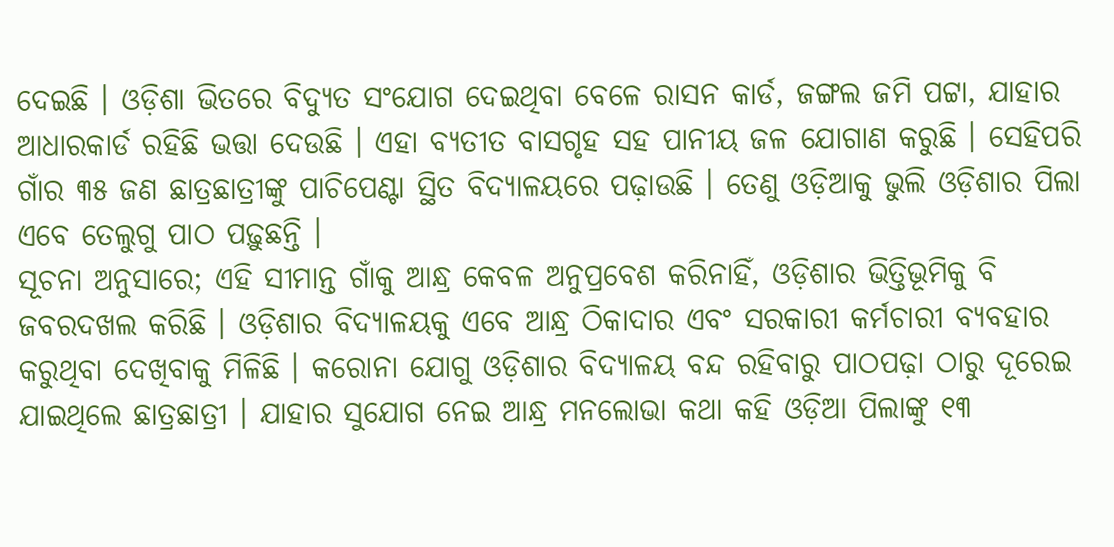ଦେଇଛି । ଓଡ଼ିଶା ଭିତରେ ବିଦ୍ୟୁତ ସଂଯୋଗ ଦେଇଥିବା ବେଳେ ରାସନ କାର୍ଡ, ଜଙ୍ଗଲ ଜମି ପଟ୍ଟା, ଯାହାର ଆଧାରକାର୍ଡ ରହିଛି ଭତ୍ତା ଦେଉଛି । ଏହା ବ୍ୟତୀତ ବାସଗୃହ ସହ ପାନୀୟ ଜଳ ଯୋଗାଣ କରୁଛି । ସେହିପରି ଗାଁର ୩୫ ଜଣ ଛାତ୍ରଛାତ୍ରୀଙ୍କୁ ପାଚିପେଣ୍ଟା ସ୍ଥିତ ବିଦ୍ୟାଳୟରେ ପଢ଼ାଉଛି । ତେଣୁ ଓଡ଼ିଆକୁ ଭୁଲି ଓଡ଼ିଶାର ପିଲା ଏବେ ତେଲୁଗୁ ପାଠ ପଢ଼ୁଛନ୍ତି ।
ସୂଚନା ଅନୁସାରେ; ଏହି ସୀମାନ୍ତ ଗାଁକୁ ଆନ୍ଧ୍ର କେବଳ ଅନୁପ୍ରବେଶ କରିନାହିଁ, ଓଡ଼ିଶାର ଭିତ୍ତିଭୂମିକୁ ବି ଜବରଦଖଲ କରିଛି । ଓଡ଼ିଶାର ବିଦ୍ୟାଳୟକୁ ଏବେ ଆନ୍ଧ୍ର ଠିକାଦାର ଏବଂ ସରକାରୀ କର୍ମଚାରୀ ବ୍ୟବହାର କରୁଥିବା ଦେଖିବାକୁ ମିଳିଛି । କରୋନା ଯୋଗୁ ଓଡ଼ିଶାର ବିଦ୍ୟାଳୟ ବନ୍ଦ ରହିବାରୁ ପାଠପଢ଼ା ଠାରୁ ଦୂରେଇ ଯାଇଥିଲେ ଛାତ୍ରଛାତ୍ରୀ । ଯାହାର ସୁଯୋଗ ନେଇ ଆନ୍ଧ୍ର ମନଲୋଭା କଥା କହି ଓଡ଼ିଆ ପିଲାଙ୍କୁ ୧୩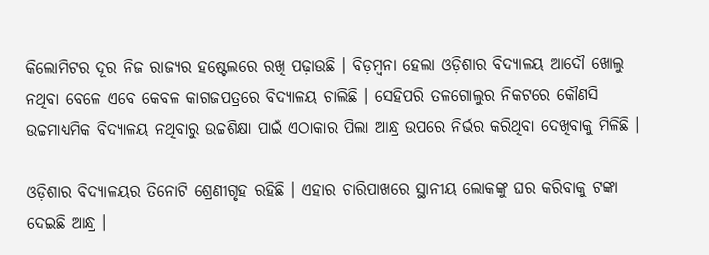କିଲୋମିଟର ଦୂର ନିଜ ରାଜ୍ୟର ହଷ୍ଟେଲରେ ରଖି ପଢ଼ାଉଛି । ବିଡ଼ମ୍ବନା ହେଲା ଓଡ଼ିଶାର ବିଦ୍ୟାଳୟ ଆଦୌ ଖୋଲୁ ନଥିବା ବେଳେ ଏବେ କେବଳ କାଗଜପତ୍ରରେ ବିଦ୍ୟାଳୟ ଚାଲିଛି । ସେହିପରି ତଳଗୋଲୁର ନିକଟରେ କୌଣସି ଉଚ୍ଚମାଧ୍ୟମିକ ବିଦ୍ୟାଳୟ ନଥିବାରୁ ଉଚ୍ଚଶିକ୍ଷା ପାଇଁ ଏଠାକାର ପିଲା ଆନ୍ଧ୍ର ଉପରେ ନିର୍ଭର କରିଥିବା ଦେଖିବାକୁ ମିଳିଛି ।

ଓଡ଼ିଶାର ବିଦ୍ୟାଳୟର ତିନୋଟି ଶ୍ରେଣୀଗୃହ ରହିଛି । ଏହାର ଚାରିପାଖରେ ସ୍ଥାନୀୟ ଲୋକଙ୍କୁ ଘର କରିବାକୁ ଟଙ୍କା ଦେଇଛି ଆନ୍ଧ୍ର ।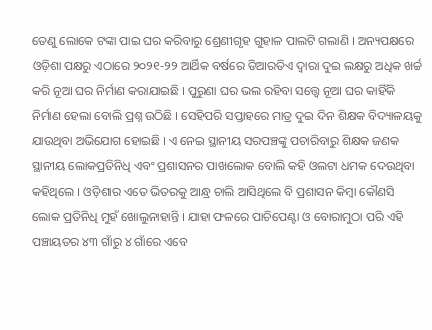ତେଣୁ ଲୋକେ ଟଙ୍କା ପାଇ ଘର କରିବାରୁ ଶ୍ରେଣୀଗୃହ ଗୁହାଳ ପାଲଟି ଗଲାଣି । ଅନ୍ୟପକ୍ଷରେ ଓଡ଼ିଶା ପକ୍ଷରୁ ଏଠାରେ ୨୦୨୧-୨୨ ଆର୍ଥିକ ବର୍ଷରେ ଡିଆରଡିଏ ଦ୍ବାରା ଦୁଇ ଲକ୍ଷରୁ ଅଧିକ ଖର୍ଚ୍ଚ କରି ନୂଆ ଘର ନିର୍ମାଣ କରାଯାଇଛି । ପୁରୁଣା ଘର ଭଲ ରହିବା ସତ୍ତ୍ବେ ନୂଆ ଘର କାହିଁକି ନିର୍ମାଣ ହେଲା ବୋଲି ପ୍ରଶ୍ନ ଉଠିଛି । ସେହିପରି ସପ୍ତାହରେ ମାତ୍ର ଦୁଇ ଦିନ ଶିକ୍ଷକ ବିଦ୍ୟାଳୟକୁ ଯାଉଥିବା ଅଭିଯୋଗ ହୋଇଛି । ଏ ନେଇ ସ୍ଥାନୀୟ ସରପଞ୍ଚଙ୍କୁ ପଚାରିବାରୁ ଶିକ୍ଷକ ଜଣକ ସ୍ଥାନୀୟ ଲୋକପ୍ରତିନିଧି ଏବଂ ପ୍ରଶାସନର ପାଖଲୋକ ବୋଲି କହି ଓଲଟା ଧମକ ଦେଉଥିବା କହିଥିଲେ । ଓଡ଼ିଶାର ଏତେ ଭିତରକୁ ଆନ୍ଧ୍ର ଚାଲି ଆସିଥିଲେ ବି ପ୍ରଶାସନ କିମ୍ବା କୌଣସି ଲୋକ ପ୍ରତିନିଧି ମୁହଁ ଖୋଲୁନାହାନ୍ତି । ଯାହା ଫଳରେ ପାଚିପେଣ୍ଟା ଓ ବୋରାମୁଠା ପରି ଏହି ପଞ୍ଚାୟତର ୪୩ ଗାଁରୁ ୪ ଗାଁରେ ଏବେ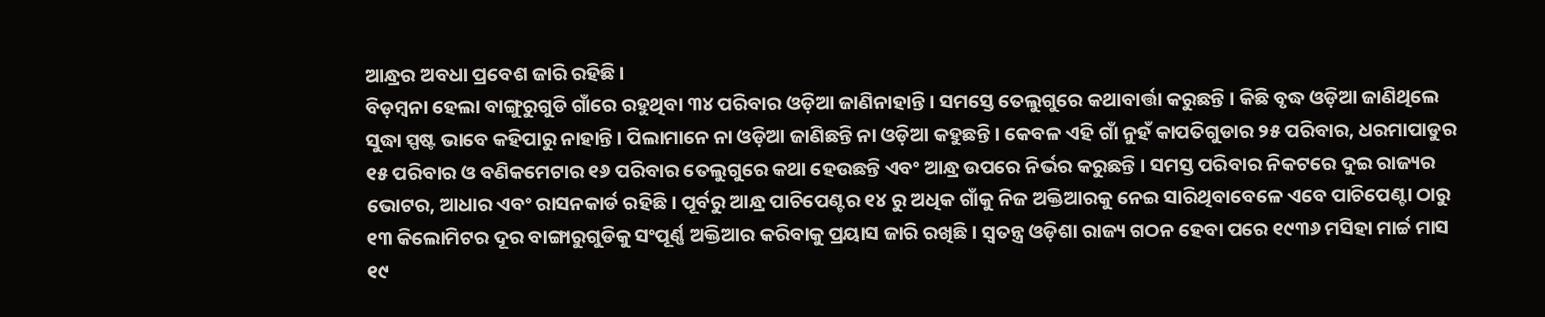ଆନ୍ଧ୍ରର ଅବଧା ପ୍ରବେଶ ଜାରି ରହିଛି ।
ବିଡ଼ମ୍ବନା ହେଲା ବାଙ୍ଗୁରୁଗୁଡି ଗାଁରେ ରହୁଥିବା ୩୪ ପରିବାର ଓଡ଼ିଆ ଜାଣିନାହାନ୍ତି । ସମସ୍ତେ ତେଲୁଗୁରେ କଥାବାର୍ତ୍ତା କରୁଛନ୍ତି । କିଛି ବୃଦ୍ଧ ଓଡ଼ିଆ ଜାଣିଥିଲେ ସୁଦ୍ଧା ସ୍ପଷ୍ଟ ଭାବେ କହିପାରୁ ନାହାନ୍ତି । ପିଲାମାନେ ନା ଓଡ଼ିଆ ଜାଣିଛନ୍ତି ନା ଓଡ଼ିଆ କହୁଛନ୍ତି । କେବଳ ଏହି ଗାଁ ନୁହଁ କାପତିଗୁଡାର ୨୫ ପରିବାର, ଧରମାପାଡୁର ୧୫ ପରିବାର ଓ ବଣିକମେଟାର ୧୬ ପରିବାର ତେଲୁଗୁରେ କଥା ହେଉଛନ୍ତି ଏବଂ ଆନ୍ଧ୍ର ଉପରେ ନିର୍ଭର କରୁଛନ୍ତି । ସମସ୍ତ ପରିବାର ନିକଟରେ ଦୁଇ ରାଜ୍ୟର ଭୋଟର, ଆଧାର ଏବଂ ରାସନକାର୍ଡ ରହିଛି । ପୂର୍ବରୁ ଆନ୍ଧ୍ର ପାଚିପେଣ୍ଟର ୧୪ ରୁ ଅଧିକ ଗାଁକୁ ନିଜ ଅକ୍ତିଆରକୁ ନେଇ ସାରିଥିବାବେଳେ ଏବେ ପାଚିପେଣ୍ଟା ଠାରୁ ୧୩ କିଲୋମିଟର ଦୂର ବାଙ୍ଗାରୁଗୁଡିକୁ ସଂପୂର୍ଣ୍ଣ ଅକ୍ତିଆର କରିବାକୁ ପ୍ରୟାସ ଜାରି ରଖିଛି । ସ୍ବତନ୍ତ୍ର ଓଡ଼ିଶା ରାଜ୍ୟ ଗଠନ ହେବା ପରେ ୧୯୩୬ ମସିହା ମାର୍ଚ୍ଚ ମାସ ୧୯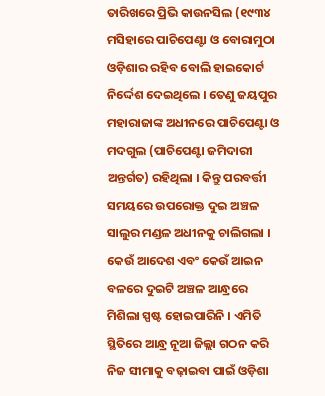ତାରିଖରେ ପ୍ରିଭି କାଉନସିଲ (୧୯୩୪ ମସିହାରେ ପାଚିପେଣ୍ଟା ଓ ବୋରାମୁଠା ଓଡ଼ିଶାର ରହିବ ବୋଲି ହାଇକୋର୍ଟ ନିର୍ଦ୍ଦେଶ ଦେଇଥିଲେ । ତେଣୁ ଜୟପୁର ମହାରାଜାଙ୍କ ଅଧୀନରେ ପାଚିପେଣ୍ଟା ଓ ମଦଗୁଲ (ପାଚିପେଣ୍ଟା ଜମିଦାରୀ ଅନ୍ତର୍ଗତ) ରହିଥିଲା । କିନ୍ତୁ ପରବର୍ତ୍ତୀ ସମୟରେ ଉପରୋକ୍ତ ଦୁଇ ଅଞ୍ଚଳ ସାଲୁର ମଣ୍ଡଳ ଅଧୀନକୁ ଚାଲିଗଲା । କେଉଁ ଆଦେଶ ଏବଂ କେଉଁ ଆଇନ ବଳରେ ଦୁଇଟି ଅଞ୍ଚଳ ଆନ୍ଧ୍ରରେ ମିଶିଲା ସ୍ପଷ୍ଟ ହୋଇପାରିନି । ଏମିତି ସ୍ଥିତିରେ ଆନ୍ଧ୍ର ନୂଆ ଜିଲ୍ଲା ଗଠନ କରି ନିଜ ସୀମାକୁ ବଢ଼ାଇବା ପାଇଁ ଓଡ଼ିଶା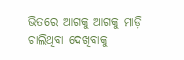ଭିତରେ ଆଗକୁ ଆଗକୁ ମାଡ଼ି ଚାଲିଥିବା ଦେଖିବାକୁ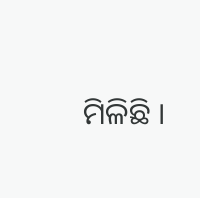ମିଳିଛି ।